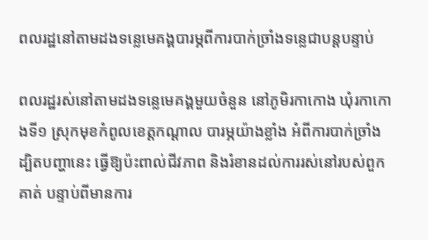ពលរដ្ឋនៅតាមដងទន្លេមេគង្គបារម្ភពីការបាក់ច្រាំងទន្លេជាបន្តបន្ទាប់

ពលរដ្ឋរស់នៅតាមដងទន្លេមេគង្គមួយចំនួន នៅភូមិរកាកោង ឃុំរកាកោងទី១ ស្រុកមុខកំពូលខេត្តកណ្ដាល បារម្ភយ៉ាងខ្លាំង អំពីការបាក់ច្រាំង ដ្បិតបញ្ហានេះ ធ្វើឱ្យប៉ះពាល់ជីវភាព និងរំខានដល់ការរស់នៅរបស់ពួកគាត់ បន្ទាប់ពីមានការ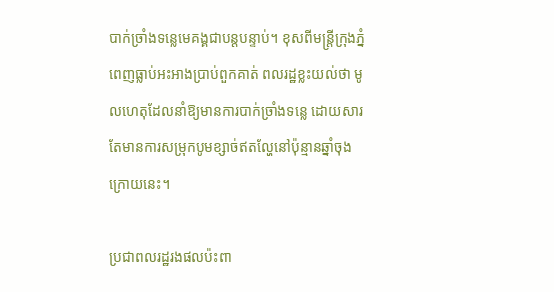បាក់ច្រាំងទន្លេមេគង្គជាបន្តបន្ទាប់។ ខុសពីមន្ត្រីក្រុងភ្នំពេញធ្លាប់អះអាងប្រាប់ពួកគាត់ ពលរដ្ឋខ្លះយល់ថា មូលហេតុដែលនាំឱ្យមានការបាក់ច្រាំងទន្លេ ដោយសារតែមានការសម្រុកបូមខ្សាច់ឥតល្ហែនៅប៉ុន្មានឆ្នាំចុងក្រោយនេះ។

ប្រជាពលរដ្ឋរងផលប៉ះពា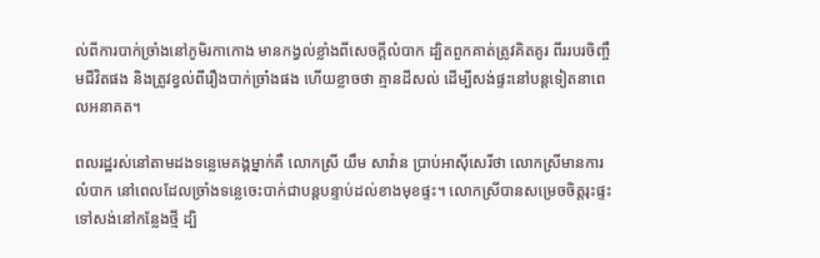ល់ពីការបាក់ច្រាំងនៅភូមិរកាកោង មានកង្វល់ខ្លាំងពីសេចក្ដីលំបាក ដ្បិតពួកគាត់ត្រូវគិតគូរ ពីររបរចិញ្ចឹមជីវិតផង និងត្រូវខ្វល់ពីរឿងបាក់ច្រាំងផង ហើយខ្លាចថា គ្មានដីសល់ ដើម្បីសង់ផ្ទះនៅបន្តទៀតនាពេលអនាគត។

ពលរដ្ឋរស់នៅតាមដងទន្លេមេគង្គម្នាក់គឺ លោកស្រី យឹម សាវ៉ាន ប្រាប់អាស៊ីសេរីថា លោកស្រីមានការលំបាក នៅពេលដែលច្រាំងទន្លេចេះបាក់ជាបន្តបន្ទាប់ដល់ខាងមុខផ្ទះ។ លោកស្រីបានសម្រេចចិត្តរុះផ្ទះទៅសង់នៅកន្លែងថ្មី ដ្បិ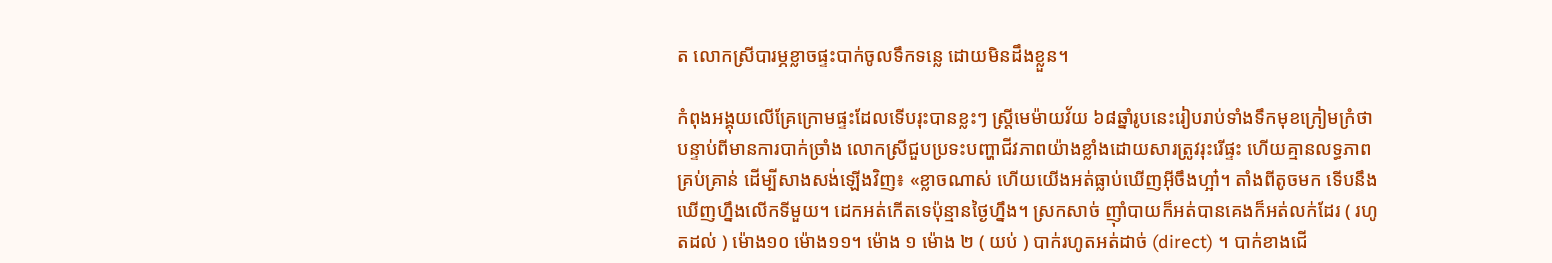ត លោកស្រីបារម្ភខ្លាចផ្ទះបាក់ចូលទឹកទន្លេ ដោយមិនដឹងខ្លួន។

កំពុងអង្គុយលើគ្រែក្រោមផ្ទះដែលទើបរុះបានខ្លះៗ ស្ត្រីមេម៉ាយវ័យ ៦៨ឆ្នាំរូបនេះរៀបរាប់ទាំងទឹកមុខក្រៀមក្រំថា បន្ទាប់ពីមានការបាក់ច្រាំង លោកស្រីជួបប្រទះបញ្ហាជីវភាពយ៉ាងខ្លាំងដោយសារត្រូវរុះរើផ្ទះ ហើយគ្មានលទ្ធភាពគ្រប់គ្រាន់ ដើម្បីសាងសង់ឡើងវិញ៖ «ខ្លាចណាស់ ហើយយើងអត់ធ្លាប់ឃើញអ៊ីចឹងហ្អា៎។ តាំងពីតូចមក ទើបនឹងឃើញហ្នឹងលើកទីមួយ។ ដេកអត់កើតទេប៉ុន្មានថ្ងៃហ្នឹង។ ស្រកសាច់ ញ៉ាំបាយក៏អត់បានគេងក៏អត់លក់ដែរ ( រហូតដល់ ) ម៉ោង១០ ម៉ោង១១។ ម៉ោង ១ ម៉ោង ២ ( យប់ ) បាក់រហូតអត់ដាច់ (direct) ។ បាក់ខាងជើ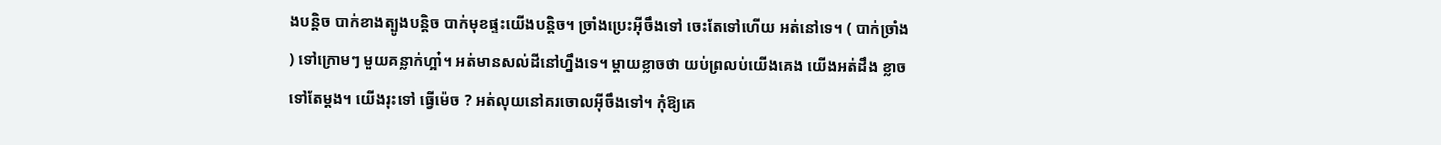ងបន្តិច បាក់ខាងត្បូងបន្តិច បាក់មុខផ្ទះយើងបន្តិច។ ច្រាំងប្រេះអ៊ីចឹងទៅ ចេះតែទៅហើយ អត់នៅទេ។ ( បាក់ច្រាំង ) ទៅក្រោមៗ មួយគន្លាក់ហ្អា៎។ អត់មានសល់ដីនៅហ្នឹងទេ។ ម្ដាយខ្លាចថា យប់ព្រលប់យើងគេង យើងអត់ដឹង ខ្លាចទៅតែម្ដង។ យើងរុះទៅ ធ្វើម៉េច ? អត់លុយនៅគរចោលអ៊ីចឹងទៅ។ កុំឱ្យគេ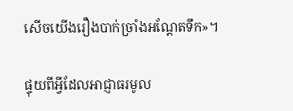សើចយើងរឿងបាក់ច្រាំងអណ្ដែតទឹក»។

ផ្ទុយពីអ្វីដែលអាជ្ញាធរមូល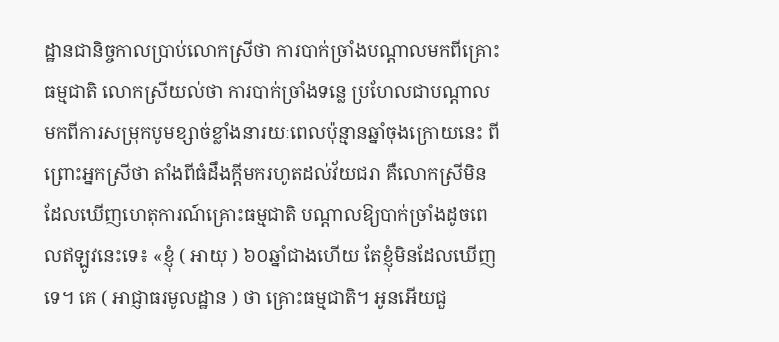ដ្ឋានជានិច្ចកាលប្រាប់លោកស្រីថា ការបាក់ច្រាំងបណ្ដាលមកពីគ្រោះធម្មជាតិ លោកស្រីយល់ថា ការបាក់ច្រាំងទន្លេ ប្រហែលជាបណ្ដាលមកពីការសម្រុកបូមខ្សាច់ខ្លាំងនារយៈពេលប៉ុន្មានឆ្នាំចុងក្រោយនេះ ពីព្រោះអ្នកស្រីថា តាំងពីធំដឹងក្តីមករហូតដល់វ័យជរា គឺលោកស្រីមិនដែលឃើញហេតុការណ៍គ្រោះធម្មជាតិ បណ្ដាលឱ្យបាក់ច្រាំងដូចពេលឥឡូវនេះទេ៖ «ខ្ញុំ ( អាយុ ) ៦០ឆ្នាំជាងហើយ តែខ្ញុំមិនដែលឃើញទេ។ គេ ( អាជ្ញាធរមូលដ្ឋាន ) ថា គ្រោះធម្មជាតិ។ អូនអើយជួ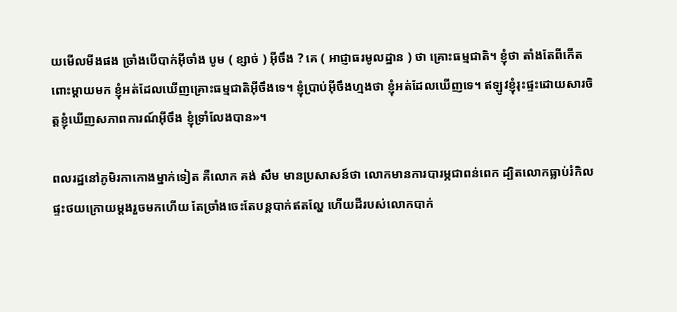យមើលមីងផង ច្រាំងបើបាក់អ៊ីចាំង បូម ( ខ្សាច់ ) អ៊ីចឹង ? គេ ( អាជ្ញាធរមូលដ្ឋាន ) ថា គ្រោះធម្មជាតិ។ ខ្ញុំថា តាំងតែពីកើតពោះម្ដាយមក ខ្ញុំអត់ដែលឃើញគ្រោះធម្មជាតិអ៊ីចឹងទេ។ ខ្ញុំប្រាប់អ៊ីចឹងហ្មងថា ខ្ញុំអត់ដែលឃើញទេ។ ឥឡូវខ្ញុំរុះផ្ទះដោយសារចិត្តខ្ញុំឃើញសភាពការណ៍អ៊ីចឹង ខ្ញុំទ្រាំលែងបាន»។

ពលរដ្ឋនៅភូមិរកាកោងម្នាក់ទៀត គឺលោក គង់ សឹម មានប្រសាសន៍ថា លោកមានការបារម្ភជាពន់ពេក ដ្បិតលោកធ្លាប់រំកិលផ្ទះថយក្រោយម្ដងរួចមកហើយ តែច្រាំងចេះតែបន្តបាក់ឥតល្ហែ ហើយដីរបស់លោកបាក់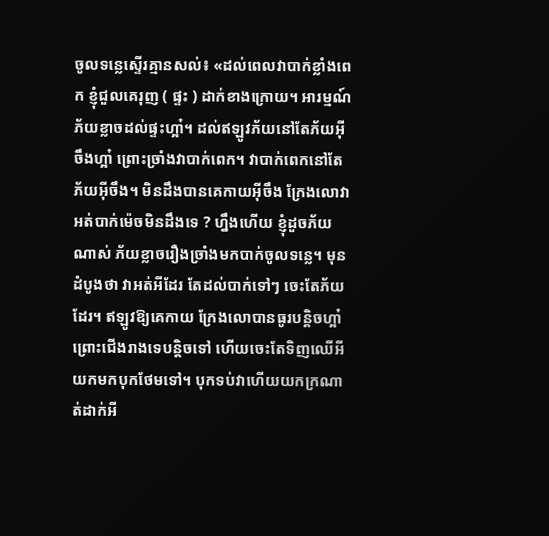ចូលទន្លេស្ទើរគ្មានសល់៖ «ដល់ពេលវាបាក់ខ្លាំងពេក ខ្ញុំជួលគេរុញ ( ផ្ទះ ) ដាក់ខាងក្រោយ។ អារម្មណ៍ភ័យខ្លាចដល់ផ្ទះហ្អា៎។ ដល់ឥឡូវភ័យនៅតែភ័យអ៊ីចឹងហ្អា៎ ព្រោះច្រាំងវាបាក់ពេក។ វាបាក់ពេកនៅតែភ័យអ៊ីចឹង។ មិនដឹងបានគេកាយអ៊ីចឹង ក្រែងលោវាអត់បាក់ម៉េចមិនដឹងទេ ? ហ្នឹងហើយ ខ្ញុំដួចភ័យណាស់ ភ័យខ្លាចរឿងច្រាំងមកបាក់ចូលទន្លេ។ មុនដំបូងថា វាអត់អីដែរ តែដល់បាក់ទៅៗ ចេះតែភ័យដែរ។ ឥឡូវឱ្យគេកាយ ក្រែងលោបានធូរបន្តិចហ្អា៎ ព្រោះជើងរាងទេបន្តិចទៅ ហើយចេះតែទិញឈើអីយកមកបុកថែមទៅ។ បុកទប់វាហើយយកក្រណាត់ដាក់អី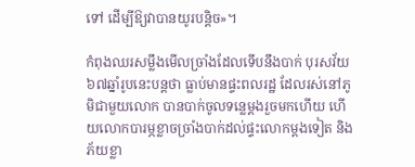ទៅ ដើម្បីឱ្យវាបានយូរបន្តិច»។

កំពុងឈរសម្លឹងមើលច្រាំងដែលទើបនឹងបាក់ បុរសវ័យ ៦៧ឆ្នាំរូបនេះបន្តថា ធ្លាប់មានផ្ទះពលរដ្ឋ ដែលរស់នៅភូមិជាមួយលោក បានបាក់ចូលទន្លេម្ដងរួចមកហើយ ហើយលោកបារម្ភខ្លាចច្រាំងបាក់ដល់ផ្ទះលោកម្តងទៀត និងភ័យខ្លា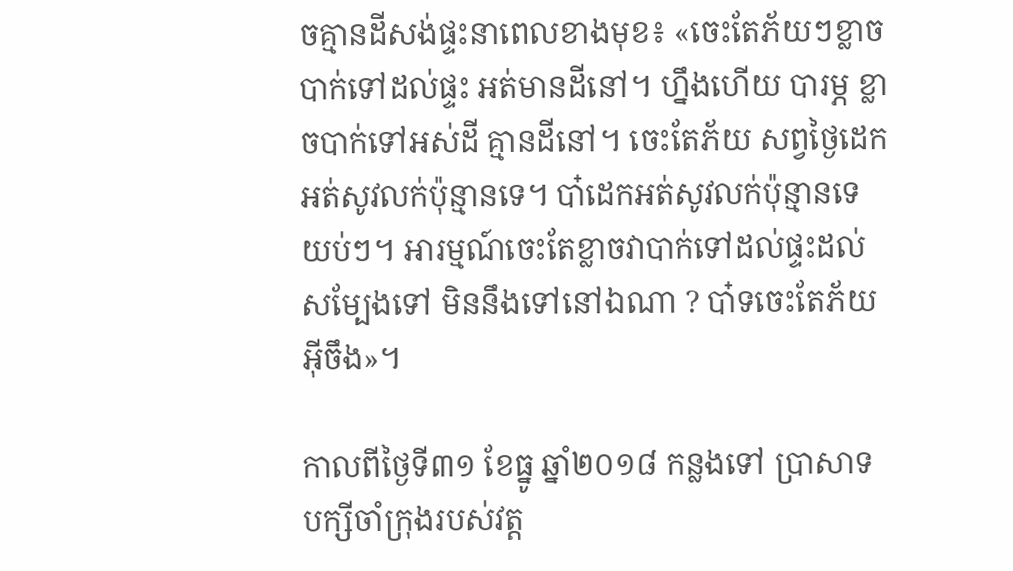ចគ្មានដីសង់ផ្ទះនាពេលខាងមុខ៖ «ចេះតែភ័យៗខ្លាចបាក់ទៅដល់ផ្ទះ អត់មានដីនៅ។ ហ្នឹងហើយ បារម្ភ ខ្លាចបាក់ទៅអស់ដី គ្មានដីនៅ។ ចេះតែភ័យ សព្វថ្ងៃដេកអត់សូវលក់ប៉ុន្មានទេ។ បា៎ដេកអត់សូវលក់ប៉ុន្មានទេយប់ៗ។ អារម្មណ៍ចេះតែខ្លាចវាបាក់ទៅដល់ផ្ទះដល់សម្បែងទៅ មិននឹងទៅនៅឯណា ? បា៎ទចេះតែភ័យអ៊ីចឹង»។

កាលពីថ្ងៃទី៣១ ខែធ្នូ ឆ្នាំ២០១៨ កន្លងទៅ ប្រាសាទបក្សីចាំក្រុងរបស់វត្ត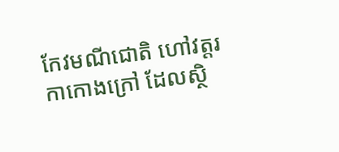កែវមណីជោតិ ហៅវត្តរកាកោងក្រៅ ដែលស្ថិ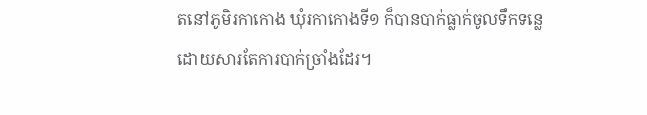តនៅភូមិរកាកោង ឃុំរកាកោងទី១ ក៏បានបាក់ធ្លាក់ចូលទឹកទន្លេ ដោយសារតែការបាក់ច្រាំងដែរ។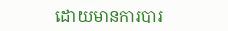ដោយមានការបារ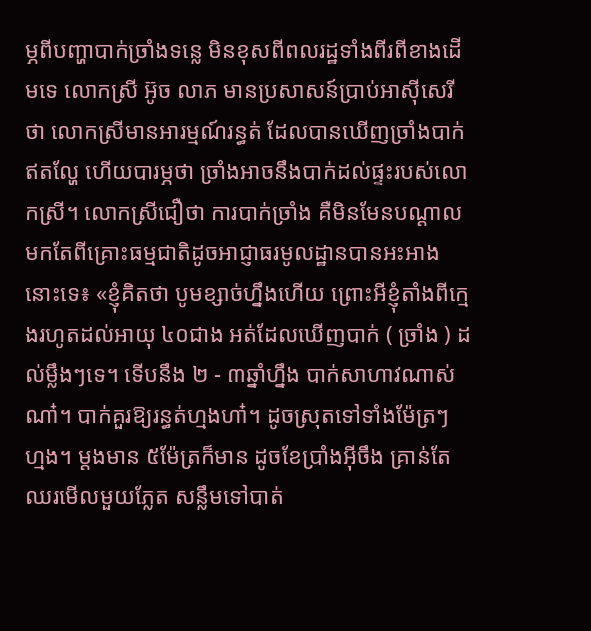ម្ភពីបញ្ហាបាក់ច្រាំងទន្លេ មិនខុសពីពលរដ្ឋទាំងពីរពីខាងដើមទេ លោកស្រី អ៊ូច លាភ មានប្រសាសន៍ប្រាប់អាស៊ីសេរីថា លោកស្រីមានអារម្មណ៍រន្ធត់ ដែលបានឃើញច្រាំងបាក់ឥតល្ហែ ហើយបារម្ភថា ច្រាំងអាចនឹងបាក់ដល់ផ្ទះរបស់លោកស្រី។ លោកស្រីជឿថា ការបាក់ច្រាំង គឺមិនមែនបណ្ដាលមកតែពីគ្រោះធម្មជាតិដូចអាជ្ញាធរមូលដ្ឋានបានអះអាងនោះទេ៖ «ខ្ញុំគិតថា បូមខ្សាច់ហ្នឹងហើយ ព្រោះអីខ្ញុំតាំងពីក្មេងរហូតដល់អាយុ ៤០ជាង អត់ដែលឃើញបាក់ ( ច្រាំង ) ដល់ម្លឹងៗទេ។ ទើបនឹង ២ - ៣ឆ្នាំហ្នឹង បាក់សាហាវណាស់ណា៎។ បាក់គួរឱ្យរន្ធត់ហ្មងហា៎។ ដូចស្រុតទៅទាំងម៉ែត្រៗ ហ្មង។ ម្ដងមាន ៥ម៉ែត្រក៏មាន ដូចខែប្រាំងអ៊ីចឹង គ្រាន់តែឈរមើលមួយភ្លែត សន្លឹមទៅបាត់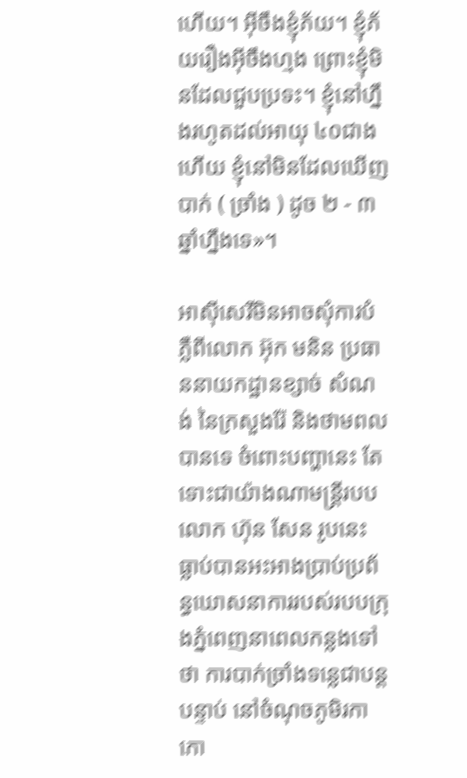ហើយ។ អ៊ីចឹងខ្ញុំភ័យ។ ខ្ញុំភ័យរឿងអ៊ីចឹងហ្មង ព្រោះខ្ញុំមិនដែលជួបប្រទះ។ ខ្ញុំនៅហ្នឹងរហូតដល់អាយុ ៤០ជាងហើយ ខ្ញុំនៅមិនដែលឃើញបាក់ ( ច្រាំង ) ដូច ២ - ៣ ឆ្នាំហ្នឹងទេ»។

អាស៊ីសេរីមិនអាចសុំការបំភ្លឺពីលោក អ៊ុក មនិន ប្រធាននាយកដ្ឋានខ្សាច់ សំណង់ នៃក្រសួងរ៉ែ និងថាមពលបានទេ ចំពោះបញ្ហានេះ តែទោះជាយ៉ាងណាមន្ត្រីរបបលោក ហ៊ុន សែន រូបនេះ ធ្លាប់បានអះអាងប្រាប់ប្រព័ន្ធឃោសនាការរបស់របបក្រុងភ្នំពេញនាពេលកន្លងទៅថា ការបាក់ច្រាំងទន្លេជាបន្តបន្ទាប់ នៅចំណុចភូមិរកាកោ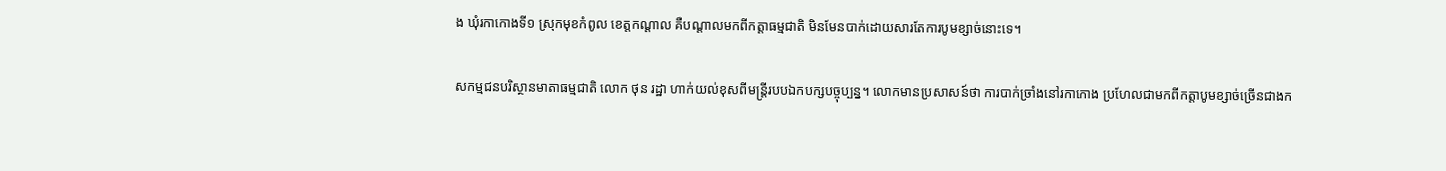ង ឃុំរកាកោងទី១ ស្រុកមុខកំពូល ខេត្តកណ្ដាល គឺបណ្តាលមកពីកត្តាធម្មជាតិ មិនមែនបាក់ដោយសារតែការបូមខ្សាច់នោះទេ។

សកម្មជនបរិស្ថានមាតាធម្មជាតិ លោក ថុន រដ្ឋា ហាក់យល់ខុសពីមន្ត្រីរបបឯកបក្សបច្ចុប្បន្ន។ លោកមានប្រសាសន៍ថា ការបាក់ច្រាំងនៅរកាកោង ប្រហែលជាមកពីកត្តាបូមខ្សាច់ច្រើនជាងក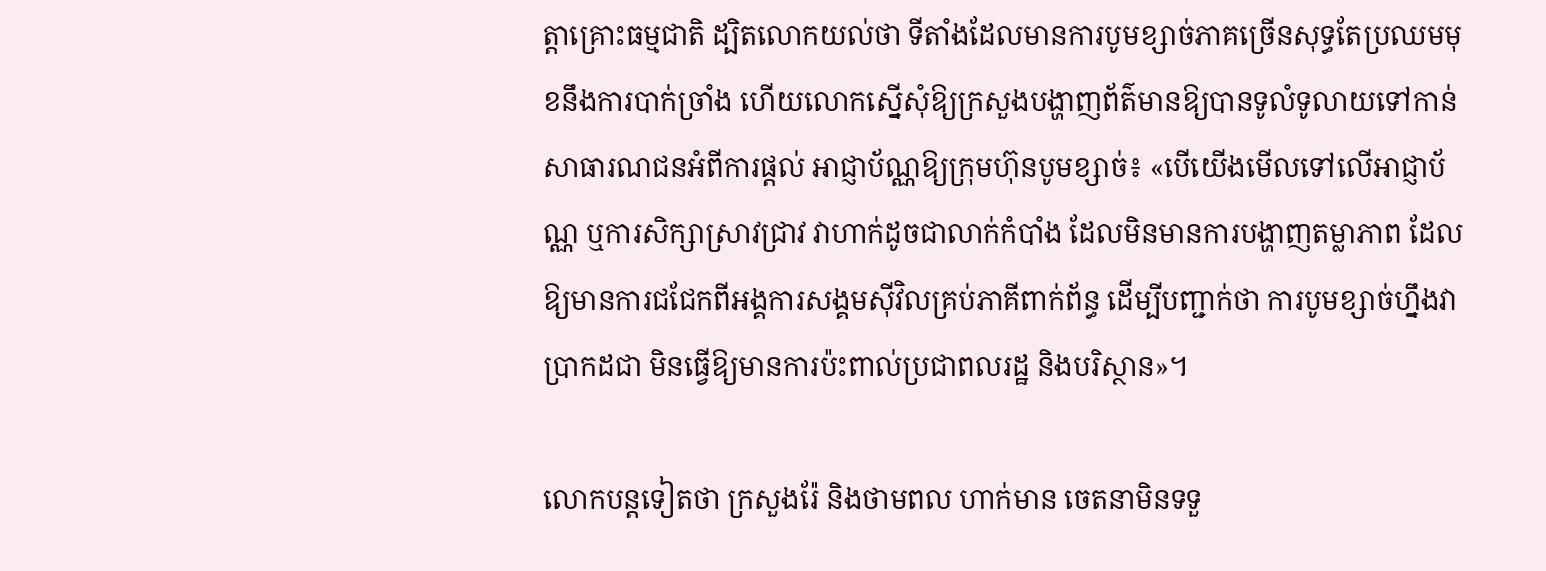ត្តាគ្រោះធម្មជាតិ ដ្បិតលោកយល់ថា ទីតាំងដែលមានការបូមខ្សាច់ភាគច្រើនសុទ្ធតែប្រឈមមុខនឹងការបាក់ច្រាំង ហើយលោកស្នើសុំឱ្យក្រសួងបង្ហាញព័ត៌មានឱ្យបានទូលំទូលាយទៅកាន់សាធារណជនអំពីការផ្ដល់ អាជ្ញាប័ណ្ណឱ្យក្រុមហ៊ុនបូមខ្សាច់៖ «បើយើងមើលទៅលើអាជ្ញាប័ណ្ណ ឬការសិក្សាស្រាវជ្រាវ វាហាក់ដូចជាលាក់កំបាំង ដែលមិនមានការបង្ហាញតម្លាភាព ដែលឱ្យមានការជជែកពីអង្គការសង្គមស៊ីវិលគ្រប់ភាគីពាក់ព័ន្ធ ដើម្បីបញ្ជាក់ថា ការបូមខ្សាច់ហ្នឹងវាប្រាកដជា មិនធ្វើឱ្យមានការប៉ះពាល់ប្រជាពលរដ្ឋ និងបរិស្ថាន»។

លោកបន្តទៀតថា ក្រសួងរ៉ែ និងថាមពល ហាក់មាន ចេតនាមិនទទួ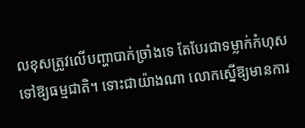លខុសត្រូវលើបញ្ហាបាក់ច្រាំងទេ តែបែរជាទម្លាក់កំហុសទៅឱ្យធម្មជាតិ។ ទោះជាយ៉ាងណា លោកស្នើឱ្យមានការ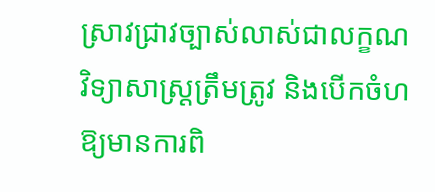ស្រាវជ្រាវច្បាស់លាស់ជាលក្ខណវិទ្យាសាស្ត្រត្រឹមត្រូវ និងបើកចំហឱ្យមានការពិ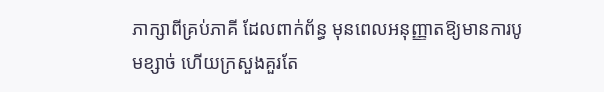ភាក្សាពីគ្រប់ភាគី ដែលពាក់ព័ន្ធ មុនពេលអនុញ្ញាតឱ្យមានការបូមខ្សាច់ ហើយក្រសួងគួរតែ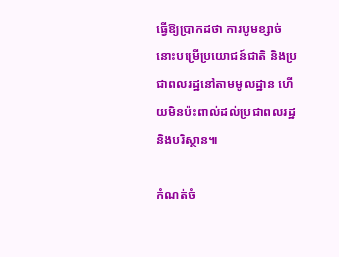ធ្វើឱ្យប្រាកដថា ការបូមខ្សាច់នោះបម្រើប្រយោជន៍ជាតិ និងប្រជាពលរដ្ឋនៅតាមមូលដ្ឋាន ហើយមិនប៉ះពាល់ដល់ប្រជាពលរដ្ឋ និងបរិស្ថាន៕

កំណត់ចំ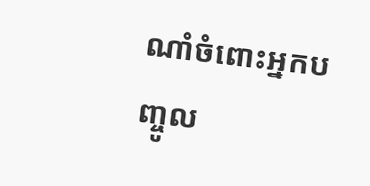ណាំចំពោះអ្នកបញ្ចូល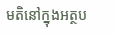មតិនៅក្នុងអត្ថប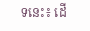ទនេះ៖ ដើ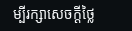ម្បីរក្សាសេចក្ដីថ្លៃ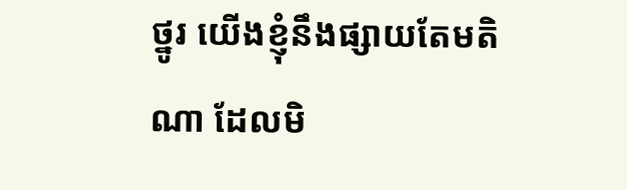ថ្នូរ យើងខ្ញុំនឹងផ្សាយតែមតិណា ដែលមិ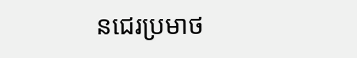នជេរប្រមាថ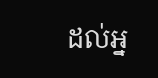ដល់អ្ន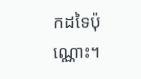កដទៃប៉ុណ្ណោះ។